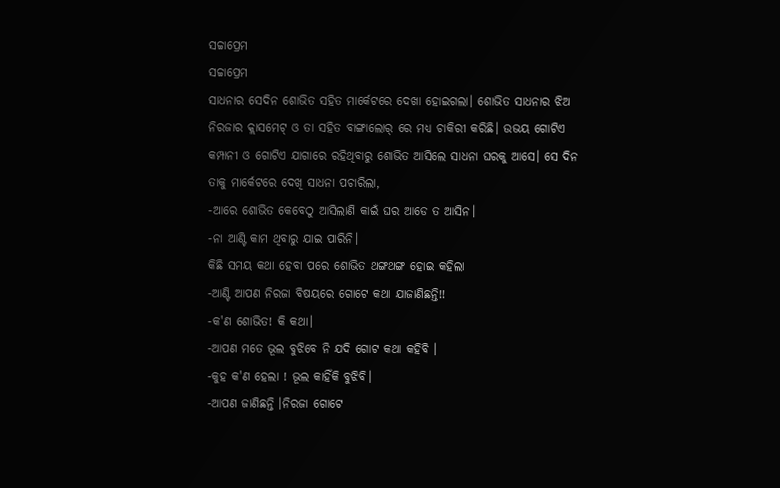ସଚ୍ଚାପ୍ରେମ
ସଚ୍ଚାପ୍ରେମ
ସାଧନାର ସେଦିନ ଶୋଭିତ ସହିତ ମାର୍କେଟରେ ଦେଖା ହୋଇଗଲା। ଶୋଭିତ ସାଧନାର ଝିଅ ନିରଜାର କ୍ଲାସମେଟ୍ ଓ ତା ସହିତ ବାଙ୍ଗାଲୋର୍ ରେ ମଧ୍ୟ ଚାକିରୀ କରିଛି। ଉଭୟ ଗୋଟିଏ କମ୍ପାନୀ ଓ ଗୋଟିଏ ଯାଗାରେ ରହିଥିବାରୁ ଶୋଭିତ ଆସିଲେ ସାଧନା ଘରକୁ ଆସେ। ସେ ଦିନ ତାକୁ ମାର୍କେଟରେ ଦେଖି ସାଧନା ପଚାରିଲା,
-ଆରେ ଶୋଭିତ କେବେଠୁ ଆସିଲାଣି କାଇଁ ଘର ଆଡେ ତ ଆସିନ।
-ନା ଆଣ୍ଟି କାମ ଥିବାରୁ ଯାଇ ପାରିନି।
କିଛି ସମୟ କଥା ହେବା ପରେ ଶୋଭିତ ଥଙ୍ଗଥଙ୍ଗ ହୋଇ କହିଲା
-ଆଣ୍ଟି ଆପଣ ନିରଜା ବିଷୟରେ ଗୋଟେ କଥା ଯାଜାଣିଛନ୍ତି!!
-କ'ଣ ଶୋଭିତ! କି କଥା।
-ଆପଣ ମତେ ଭୂଲ ବୁଝିବେ ନି ଯଦି ଗୋଟ କଥା କହିବି ।
-କୁହ କ'ଣ ହେଲା ! ଭୂଲ କାହିଁକି ବୁଝିବି।
-ଆପଣ ଜାଣିଛନ୍ତି ।ନିରଜା ଗୋଟେ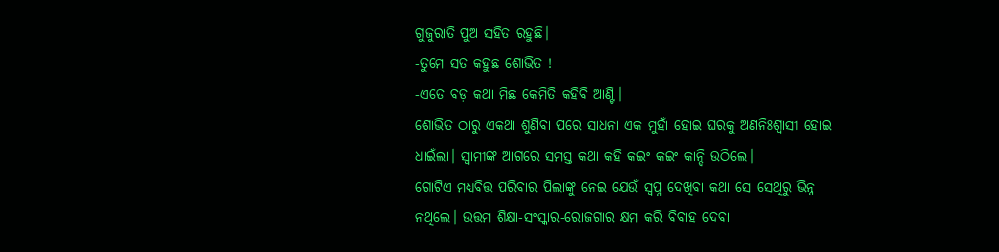ଗୁଜୁରାତି ପୁଅ ସହିତ ରହୁଛି।
-ତୁମେ ସତ କହୁଛ ଶୋଭିତ !
-ଏତେ ବଡ଼ କଥା ମିଛ କେମିତି କହିବି ଆଣ୍ଟି।
ଶୋଭିତ ଠାରୁ ଏକଥା ଶୁଣିବା ପରେ ସାଧନା ଏକ ମୁହାଁ ହୋଇ ଘରକୁ ଅଣନିଃଶ୍ବାସୀ ହୋଇ ଧାଇଁଲା। ସ୍ବାମୀଙ୍କ ଆଗରେ ସମସ୍ତ କଥା କହି କଇଂ କଇଂ କାନ୍ଦି ଉଠିଲେ।
ଗୋଟିଏ ମଧ୍ୟବିତ୍ତ ପରିବାର ପିଲାଙ୍କୁ ନେଇ ଯେଉଁ ସ୍ବପ୍ନ ଦେଖିବା କଥା ସେ ସେଥିରୁ ଭିନ୍ନ ନଥିଲେ। ଉତ୍ତମ ଶିକ୍ଷା-ସଂସ୍କାର-ରୋଜଗାର କ୍ଷମ କରି ବିବାହ ଦେବା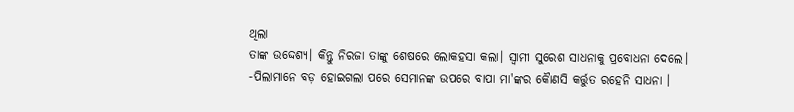ଥିଲା
ତାଙ୍କ ଉଦ୍ଦେଶ୍ୟ। କିନ୍ତୁ ନିରଜା ତାଙ୍କୁ ଶେଷରେ ଲୋକହସା କଲା। ସ୍ବାମୀ ସୁରେଶ ସାଧନାକୁ ପ୍ରବୋଧନା ଦେଲେ।
-ପିଲାମାନେ ବଡ଼ ହୋଇଗଲା ପରେ ସେମାନଙ୍କ ଉପରେ ବାପା ମା'ଙ୍କର କୈାଣସି କର୍ତ୍ତୁତ ରହେନି ସାଧନା ।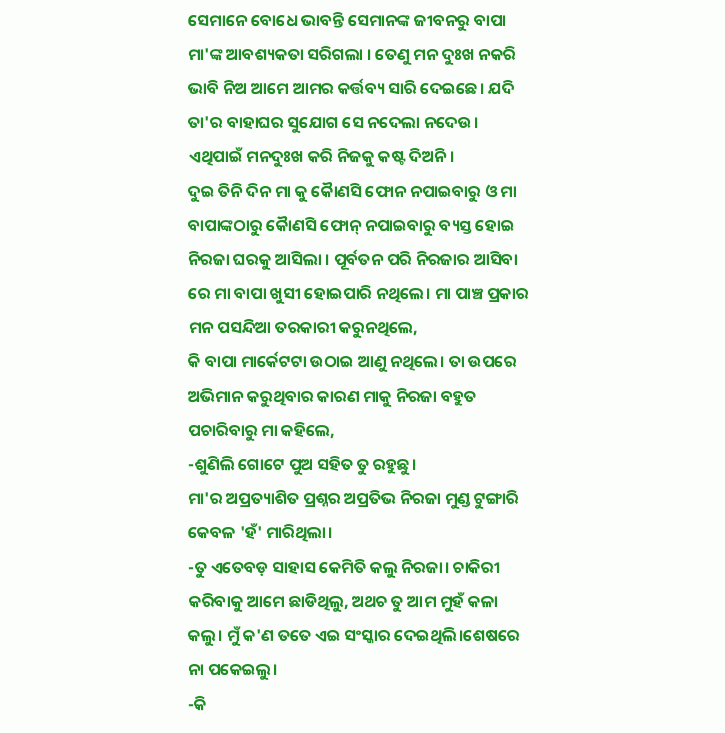ସେମାନେ ବୋଧେ ଭାବନ୍ତି ସେମାନଙ୍କ ଜୀବନରୁ ବାପା ମା'ଙ୍କ ଆବଶ୍ୟକତା ସରିଗଲା । ତେଣୁ ମନ ଦୁଃଖ ନକରି ଭାବି ନିଅ ଆମେ ଆମର କର୍ତ୍ତବ୍ୟ ସାରି ଦେଇଛେ। ଯଦି ତା'ର ବାହାଘର ସୁଯୋଗ ସେ ନଦେଲା ନଦେଉ।
ଏଥିପାଇଁ ମନଦୁଃଖ କରି ନିଜକୁ କଷ୍ଟ ଦିଅନି।
ଦୁଇ ତିନି ଦିନ ମା କୁ କୈାଣସି ଫୋନ ନପାଇବାରୁ ଓ ମା ବାପାଙ୍କଠାରୁ କୋୖଣସି ଫୋନ୍ ନପାଇବାରୁ ବ୍ୟସ୍ତ ହୋଇ ନିରଜା ଘରକୁ ଆସିଲା । ପୂର୍ବତନ ପରି ନିରଜାର ଆସିବା ରେ ମା ବାପା ଖୁସୀ ହୋଇପାରି ନଥିଲେ। ମା ପାଞ୍ଚ ପ୍ରକାର ମନ ପସନ୍ଦିଆ ତରକାରୀ କରୁନଥିଲେ,
କି ବାପା ମାର୍କେଟଟା ଉଠାଇ ଆଣୁ ନଥିଲେ। ତା ଉପରେ ଅଭିମାନ କରୁଥିବାର କାରଣ ମାକୁ ନିରଜା ବହୁତ ପଚାରିବାରୁ ମା କହିଲେ,
-ଶୁଣିଲି ଗୋଟେ ପୁଅ ସହିତ ତୁ ରହୁଛୁ।
ମା'ର ଅପ୍ରତ୍ୟାଶିତ ପ୍ରଶ୍ନର ଅପ୍ରତିଭ ନିରଜା ମୁଣ୍ଡ ଟୁଙ୍ଗାରି କେବଳ 'ହଁ' ମାରିଥିଲା।
-ତୁ ଏତେବଡ଼ ସାହାସ କେମିତି କଲୁ ନିରଜା। ଚାକିରୀ କରିବାକୁ ଆମେ ଛାଡିଥିଲୁ, ଅଥଚ ତୁ ଆମ ମୁହଁ କଳା କଲୁ। ମୁଁ କ'ଣ ତତେ ଏଇ ସଂସ୍କାର ଦେଇଥିଲି।ଶେଷରେ ନା ପକେଇଲୁ।
-କି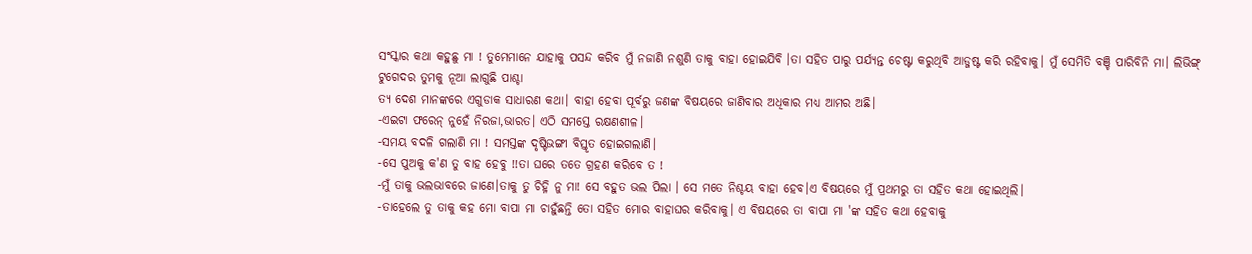ସଂସ୍କାର କଥା କହୁଛୁ ମା ! ତୁମେମାନେ ଯାହାକୁ ପସନ୍ଦ କରିବ ମୁଁ ନଜାଣି ନଶୁଣି ତାକୁ ବାହା ହୋଇଯିବି ।ତା ସହିତ ପାରୁ ପର୍ଯ୍ୟନ୍ତ ଚେଷ୍ଟା କରୁଥିବି ଆଡ୍ଜଷ୍ଟ କରି ରହିବାକୁ। ମୁଁ ସେମିତି ବଞ୍ଚି ପାରିବିନି ମା। ଲିଭିଙ୍ଗ୍ ଟୁଗେଦର ତୁମକୁ ନୂଆ ଲାଗୁଛି ପାଶ୍ଚା
ତ୍ୟ ଦେଶ ମାନଙ୍କରେ ଏଗୁଡାକ ସାଧାରଣ କଥା। ବାହା ହେବା ପୂର୍ବରୁ ଜଣଙ୍କ ବିଷୟରେ ଜାଣିବାର ଅଧିକାର ମଧ୍ୟ ଆମର ଅଛି।
-ଏଇଟା ଫରେନ୍ ନୁହେଁ ନିରଜା,ଭାରତ। ଏଠି ସମସ୍ତେ ରକ୍ଷଣଶୀଳ।
-ସମୟ ବଦଳି ଗଲାଣି ମା ! ସମସ୍ତଙ୍କ ଦୃଷ୍ଟିଭଙ୍ଗୀ ବିସ୍ତୃତ ହୋଇଗଲାଣି।
-ସେ ପୁଅକୁ କ'ଣ ତୁ ବାହ ହେବୁ !!ତା ଘରେ ତତେ ଗ୍ରହଣ କରିବେ ତ !
-ମୁଁ ତାକୁ ଭଲଭାବରେ ଜାଣେ।ତାକୁ ତୁ ଚିହ୍ନି ନୁ ମା! ସେ ବହୁତ ଭଲ ପିଲା । ସେ ମତେ ନିଶ୍ଚୟ ବାହା ହେବ।ଏ ବିଷୟରେ ମୁଁ ପ୍ରଥମରୁ ତା ସହିତ କଥା ହୋଇଥିଲି।
-ତାହେଲେ ତୁ ତାକୁ କହ ମୋ ବାପା ମା ଚାହୁଁଛନ୍ତି ତୋ ସହିତ ମୋର ବାହାଘର କରିବାକୁ। ଏ ବିଷୟରେ ତା ବାପା ମା 'ଙ୍କ ସହିତ କଥା ହେବାକୁ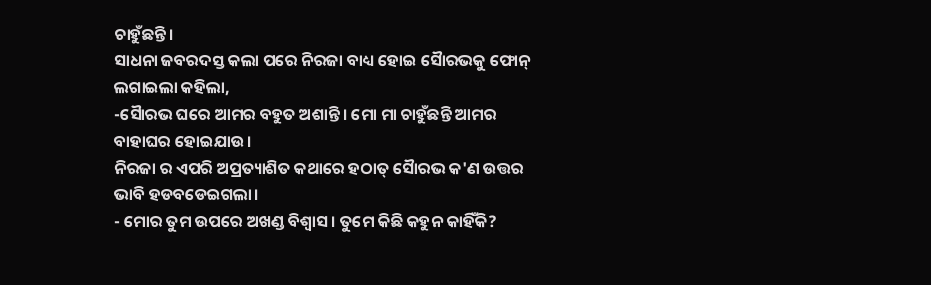ଚାହୁଁଛନ୍ତି।
ସାଧନା ଜବରଦସ୍ତ କଲା ପରେ ନିରଜା ବାଧ୍ୟ ହୋଇ ସୈାରଭକୁ ଫୋନ୍ ଲଗାଇଲା କହିଲା,
-ସୈାରଭ ଘରେ ଆମର ବହୁତ ଅଶାନ୍ତି। ମୋ ମା ଚାହୁଁଛନ୍ତି ଆମର ବାହାଘର ହୋଇଯାଉ।
ନିରଜା ର ଏପରି ଅପ୍ରତ୍ୟାଶିତ କଥାରେ ହଠାତ୍ ସୈାରଭ କ'ଣ ଉତ୍ତର ଭାବି ହଡବଡେଇଗଲା।
- ମୋର ତୁମ ଉପରେ ଅଖଣ୍ଡ ବିଶ୍ଵାସ। ତୁମେ କିଛି କହୁନ କାହିଁକି?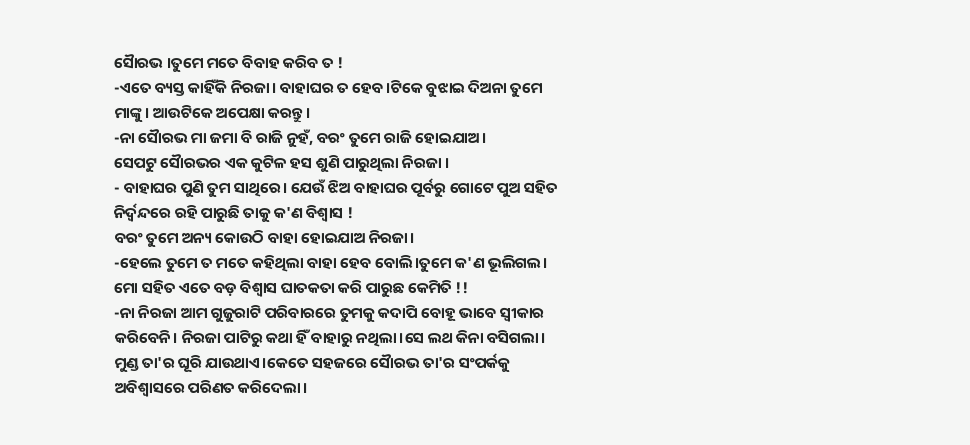ସୈାରଭ ।ତୁମେ ମତେ ବିବାହ କରିବ ତ !
-ଏତେ ବ୍ୟସ୍ତ କାହିଁକି ନିରଜା। ବାହାଘର ତ ହେବ।ଟିକେ ବୁଝାଇ ଦିଅନା ତୁମେ ମାଙ୍କୁ। ଆଉଟିକେ ଅପେକ୍ଷା କରନ୍ତୁ।
-ନା ସୈାରଭ ମା ଜମା ବି ରାଜି ନୁହଁ, ବରଂ ତୁମେ ରାଜି ହୋଇଯାଅ।
ସେପଟୁ ସୈାରଭର ଏକ କୁଟିଳ ହସ ଶୁଣି ପାରୁଥିଲା ନିରଜା ।
- ବାହାଘର ପୁଣି ତୁମ ସାଥିରେ। ଯେଉଁ ଝିଅ ବାହାଘର ପୂର୍ବରୁ ଗୋଟେ ପୁଅ ସହିତ ନିର୍ଦ୍ଵନ୍ଦରେ ରହି ପାରୁଛି ତାକୁ କ'ଣ ବିଶ୍ଵାସ !
ବରଂ ତୁମେ ଅନ୍ୟ କୋଉଠି ବାହା ହୋଇଯାଅ ନିରଜା।
-ହେଲେ ତୁମେ ତ ମତେ କହିଥିଲା ବାହା ହେବ ବୋଲି।ତୁମେ କ'ଣ ଭୂଲିଗଲ। ମୋ ସହିତ ଏତେ ବଡ଼ ବିଶ୍ଵାସ ଘାତକତା କରି ପାରୁଛ କେମିତି !!
-ନା ନିରଜା ଆମ ଗୁଜୁରାଟି ପରିବାରରେ ତୁମକୁ କଦାପି ବୋହୂ ଭାବେ ସ୍ବୀକାର କରିବେନି। ନିରଜା ପାଟିରୁ କଥା ହିଁ ବାହାରୁ ନଥିଲା।ସେ ଲଥ କିନା ବସିଗଲା। ମୁଣ୍ଡ ତା'ର ଘୂରି ଯାଉଥାଏ।କେତେ ସହଜରେ ସୈାରଭ ତା'ର ସଂପର୍କକୁ ଅବିଶ୍ବାସରେ ପରିଣତ କରିଦେଲା।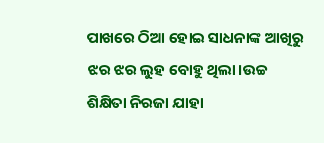ପାଖରେ ଠିଆ ହୋଇ ସାଧନାଙ୍କ ଆଖିରୁ ଝର ଝର ଲୁହ ବୋହୁ ଥିଲା।ଉଚ୍ଚ ଶିକ୍ଷିତା ନିରଜା ଯାହା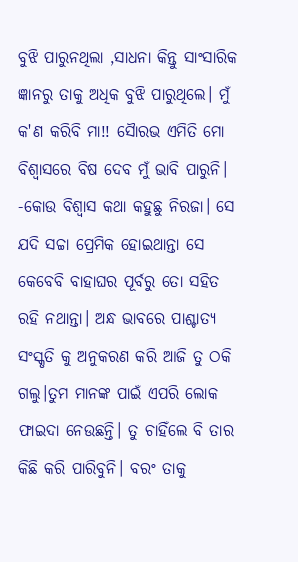ବୁଝି ପାରୁନଥିଲା ,ସାଧନା କିନ୍ତୁ ସାଂସାରିକ ଜ୍ଞାନରୁ ତାକୁ ଅଧିକ ବୁଝି ପାରୁଥିଲେ। ମୁଁ କ'ଣ କରିବି ମା!! ସୈାରଭ ଏମିତି ମୋ ବିଶ୍ଵାସରେ ବିଷ ଦେବ ମୁଁ ଭାବି ପାରୁନି।
-କୋଉ ବିଶ୍ଵାସ କଥା କହୁଛୁ ନିରଜା। ସେ ଯଦି ସଚ୍ଚା ପ୍ରେମିକ ହୋଇଥାନ୍ତା ସେ କେବେବି ବାହାଘର ପୂର୍ବରୁ ତୋ ସହିତ ରହି ନଥାନ୍ତା। ଅନ୍ଧ ଭାବରେ ପାଶ୍ଚାତ୍ୟ ସଂସ୍କୃତି କୁ ଅନୁକରଣ କରି ଆଜି ତୁ ଠକି ଗଲୁ।ତୁମ ମାନଙ୍କ ପାଇଁ ଏପରି ଲୋକ ଫାଇଦା ନେଉଛନ୍ତି। ତୁ ଚାହିଁଲେ ବି ତାର କିଛି କରି ପାରିବୁନି। ବରଂ ତାକୁ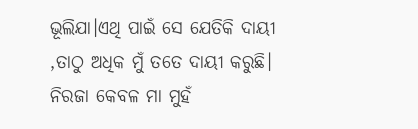ଭୂଲିଯା।ଏଥି ପାଇଁ ସେ ଯେତିକି ଦାୟୀ ,ତାଠୁ ଅଧିକ ମୁଁ ତତେ ଦାୟୀ କରୁଛି।
ନିରଜା କେବଳ ମା ମୁହଁ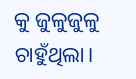କୁ ଜୁଳୁଜୁଳୁ ଚାହୁଁଥିଲା।